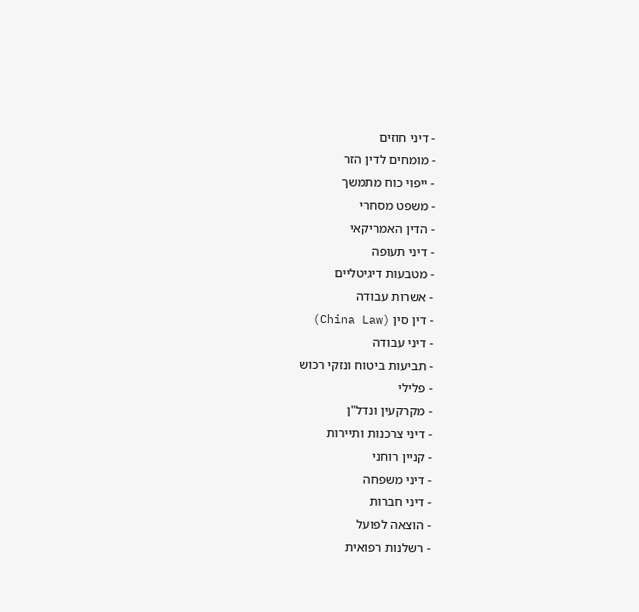- דיני חוזים
- מומחים לדין הזר
- ייפוי כוח מתמשך
- משפט מסחרי
- הדין האמריקאי
- דיני תעופה
- מטבעות דיגיטליים
- אשרות עבודה
- דין סין (China Law)
- דיני עבודה
- תביעות ביטוח ונזקי רכוש
- פלילי
- מקרקעין ונדל"ן
- דיני צרכנות ותיירות
- קניין רוחני
- דיני משפחה
- דיני חברות
- הוצאה לפועל
- רשלנות רפואית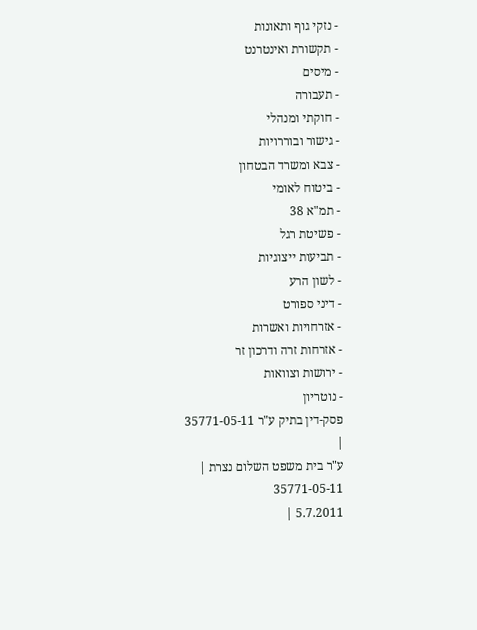- נזקי גוף ותאונות
- תקשורת ואינטרנט
- מיסים
- תעבורה
- חוקתי ומנהלי
- גישור ובוררויות
- צבא ומשרד הבטחון
- ביטוח לאומי
- תמ"א 38
- פשיטת רגל
- תביעות ייצוגיות
- לשון הרע
- דיני ספורט
- אזרחויות ואשרות
- אזרחות זרה ודרכון זר
- ירושות וצוואות
- נוטריון
פסק-דין בתיק ע"ר 35771-05-11
|
ע"ר בית משפט השלום נצרת |
35771-05-11
5.7.2011 |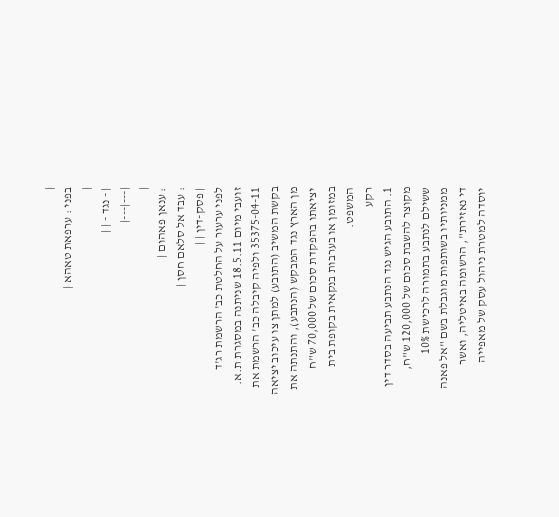|
בפני : ערפאת טאהא |
|
| - נגד - | |
|---|---|
|
: ענאן פאהום |
: עבד אל סלאם חסן |
| פסק-דין | |
לפני ערעור על החלטת כב' הרשמת רג'ד זועבי מיום 18.5.11 שניתנה במסגרת ת.א. 35375-04-11 ולפיה קיבלה כב' הרשמת את בקשת המשיב (התובע) למתן צו עיכוב יציאה מן הארץ נגד המבקש (הנתבע), והתנתה את יציאתו בהפקדת סכום של 70,000 ש"ח במזומן או בערבות בנקאית בקופת בית המשפט.
רקע
1. התובע הגיש נגד הנתבע תביעה בסדר דין מקוצר להשבת סכום של 120,000 ש"ח, ששילם לנתבע בתמורה לרכישת 10% ממניותיו בשותפות מוגבלת בשם "אל פאנה די נאזירת", הרשומה באיטליה, ואשר יוסדה למטרת ניהול עסק של מאפייה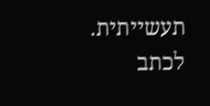תעשייתית. לכתב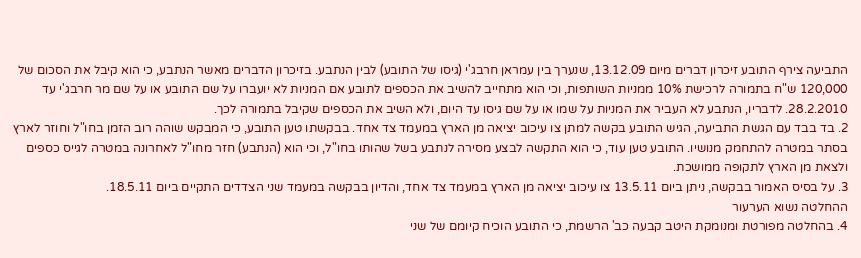התביעה צירף התובע זיכרון דברים מיום 13.12.09, שנערך בין עמראן חרבג'י (גיסו של התובע) לבין הנתבע. בזיכרון הדברים מאשר הנתבע, כי הוא קיבל את הסכום של 120,000 ש"ח בתמורה לרכישת 10% ממניות השותפות, וכי הוא מתחייב להשיב את הכספים לתובע אם המניות לא יועברו על שם התובע או על שם מר חרבג'י עד 28.2.2010. לדבריו, הנתבע לא העביר את המניות על שמו או על שם גיסו עד היום, ולא השיב את הכספים שקיבל בתמורה לכך.
2. בד בבד עם הגשת התביעה, הגיש התובע בקשה למתן צו עיכוב יציאה מן הארץ במעמד צד אחד. בבקשתו טען התובע, כי המבקש שוהה רוב הזמן בחו"ל וחוזר לארץ בסתר במטרה להתחמק מנושיו. התובע טען עוד, כי הוא התקשה לבצע מסירה לנתבע בשל שהותו בחו"ל, וכי הוא (הנתבע) חזר מחו"ל לאחרונה במטרה לגייס כספים ולצאת מן הארץ לתקופה ממושכת.
3. על בסיס האמור בבקשה, ניתן ביום 13.5.11 צו עיכוב יציאה מן הארץ במעמד צד אחד, והדיון בבקשה במעמד שני הצדדים התקיים ביום 18.5.11.
ההחלטה נשוא הערעור
4. בהחלטה מפורטת ומנומקת היטב קבעה כב' הרשמת, כי התובע הוכיח קיומם של שני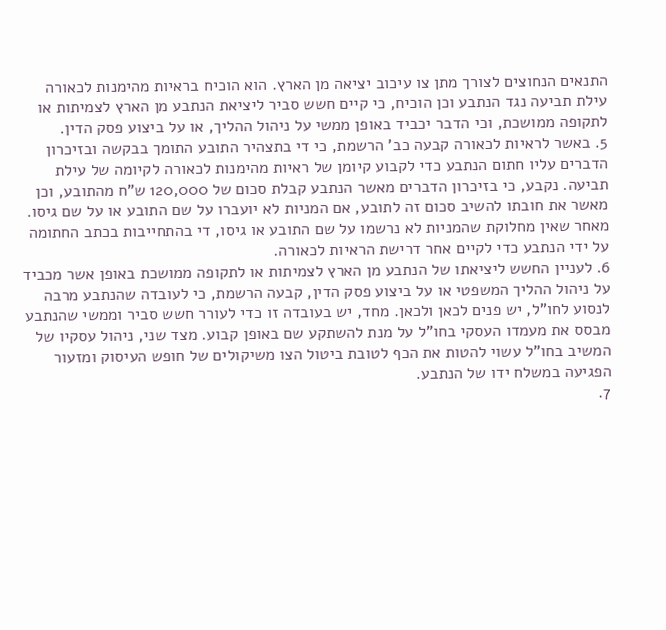התנאים הנחוצים לצורך מתן צו עיכוב יציאה מן הארץ. הוא הוכיח בראיות מהימנות לכאורה עילת תביעה נגד הנתבע וכן הוכיח, כי קיים חשש סביר ליציאת הנתבע מן הארץ לצמיתות או לתקופה ממושכת, וכי הדבר יכביד באופן ממשי על ניהול ההליך, או על ביצוע פסק הדין.
5. באשר לראיות לכאורה קבעה כב' הרשמת, כי די בתצהיר התובע התומך בבקשה ובזיכרון הדברים עליו חתום הנתבע כדי לקבוע קיומן של ראיות מהימנות לכאורה לקיומה של עילת תביעה. נקבע, כי בזיכרון הדברים מאשר הנתבע קבלת סכום של 120,000 ש"ח מהתובע, וכן מאשר את חובתו להשיב סכום זה לתובע, אם המניות לא יועברו על שם התובע או על שם גיסו. מאחר שאין מחלוקת שהמניות לא נרשמו על שם התובע או גיסו, די בהתחייבות בכתב החתומה על ידי הנתבע כדי לקיים אחר דרישת הראיות לכאורה.
6. לעניין החשש ליציאתו של הנתבע מן הארץ לצמיתות או לתקופה ממושכת באופן אשר מכביד על ניהול ההליך המשפטי או על ביצוע פסק הדין, קבעה הרשמת, כי לעובדה שהנתבע מרבה לנסוע לחו"ל, יש פנים לכאן ולכאן. מחד, יש בעובדה זו כדי לעורר חשש סביר וממשי שהנתבע מבסס את מעמדו העסקי בחו"ל על מנת להשתקע שם באופן קבוע. מצד שני, ניהול עסקיו של המשיב בחו"ל עשוי להטות את הכף לטובת ביטול הצו משיקולים של חופש העיסוק ומזעור הפגיעה במשלח ידו של הנתבע.
7.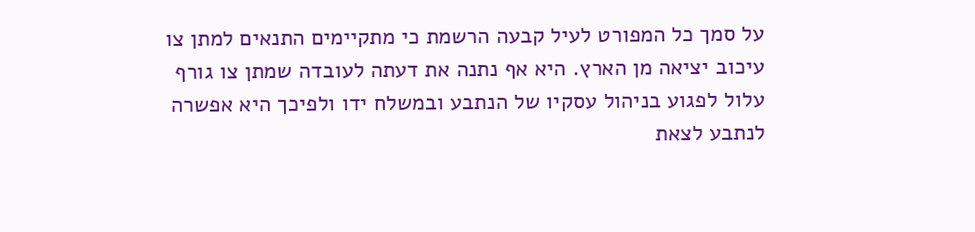על סמך כל המפורט לעיל קבעה הרשמת כי מתקיימים התנאים למתן צו עיכוב יציאה מן הארץ. היא אף נתנה את דעתה לעובדה שמתן צו גורף עלול לפגוע בניהול עסקיו של הנתבע ובמשלח ידו ולפיכך היא אפשרה לנתבע לצאת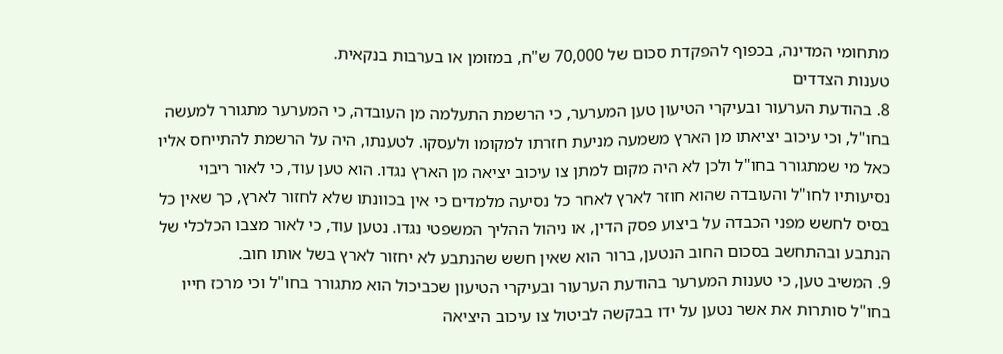מתחומי המדינה, בכפוף להפקדת סכום של 70,000 ש"ח, במזומן או בערבות בנקאית.
טענות הצדדים
8. בהודעת הערעור ובעיקרי הטיעון טען המערער, כי הרשמת התעלמה מן העובדה, כי המערער מתגורר למעשה בחו"ל, וכי עיכוב יציאתו מן הארץ משמעה מניעת חזרתו למקומו ולעסקו. לטענתו, היה על הרשמת להתייחס אליו כאל מי שמתגורר בחו"ל ולכן לא היה מקום למתן צו עיכוב יציאה מן הארץ נגדו. הוא טען עוד, כי לאור ריבוי נסיעותיו לחו"ל והעובדה שהוא חוזר לארץ לאחר כל נסיעה מלמדים כי אין בכוונתו שלא לחזור לארץ, כך שאין כל בסיס לחשש מפני הכבדה על ביצוע פסק הדין, או ניהול ההליך המשפטי נגדו. נטען עוד, כי לאור מצבו הכלכלי של הנתבע ובהתחשב בסכום החוב הנטען, ברור הוא שאין חשש שהנתבע לא יחזור לארץ בשל אותו חוב.
9. המשיב טען, כי טענות המערער בהודעת הערעור ובעיקרי הטיעון שכביכול הוא מתגורר בחו"ל וכי מרכז חייו בחו"ל סותרות את אשר נטען על ידו בבקשה לביטול צו עיכוב היציאה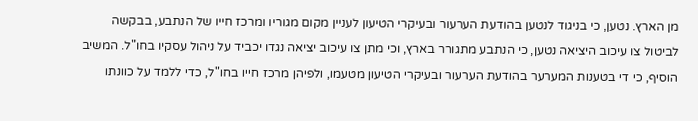מן הארץ. נטען, כי בניגוד לנטען בהודעת הערעור ובעיקרי הטיעון לעניין מקום מגוריו ומרכז חייו של הנתבע, בבקשה לביטול צו עיכוב היציאה נטען, כי הנתבע מתגורר בארץ, וכי מתן צו עיכוב יציאה נגדו יכביד על ניהול עסקיו בחו"ל. המשיב הוסיף, כי די בטענות המערער בהודעת הערעור ובעיקרי הטיעון מטעמו, ולפיהן מרכז חייו בחו"ל, כדי ללמד על כוונתו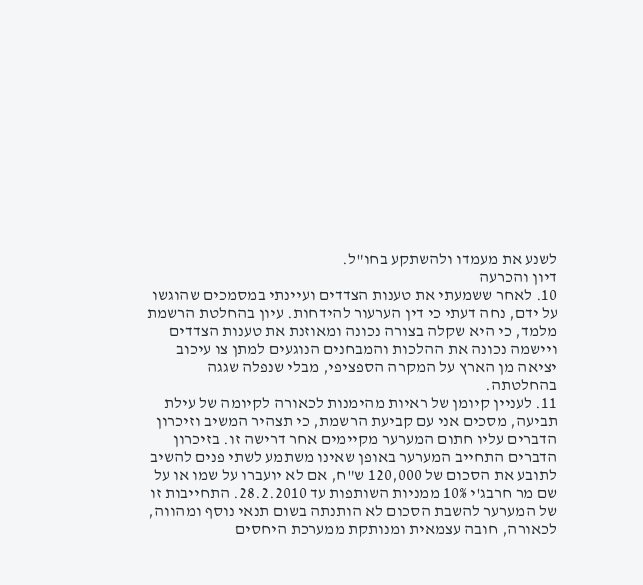לשנע את מעמדו ולהשתקע בחו"ל.
דיון והכרעה
10. לאחר ששמעתי את טענות הצדדים ועיינתי במסמכים שהוגשו על ידם, נחה דעתי כי דין הערעור להידחות. עיון בהחלטת הרשמת מלמד, כי היא שקלה בצורה נכונה ומאוזנת את טענות הצדדים ויישמה נכונה את ההלכות והמבחנים הנוגעים למתן צו עיכוב יציאה מן הארץ על המקרה הספציפי, מבלי שנפלה שגגה בהחלטתה.
11. לעניין קיומן של ראיות מהימנות לכאורה לקיומה של עילת תביעה, מסכים אני עם קביעת הרשמת, כי תצהיר המשיב וזיכרון הדברים עליו חתום המערער מקיימים אחר דרישה זו. בזיכרון הדברים התחייב המערער באופן שאינו משתמע לשתי פנים להשיב לתובע את הסכום של 120,000 ש"ח, אם לא יועברו על שמו או על שם מר חרבג'י 10% ממניות השותפות עד 28.2.2010. התחייבות זו של המערער להשבת הסכום לא הותנתה בשום תנאי נוסף ומהווה, לכאורה, חובה עצמאית ומנותקת ממערכת היחסים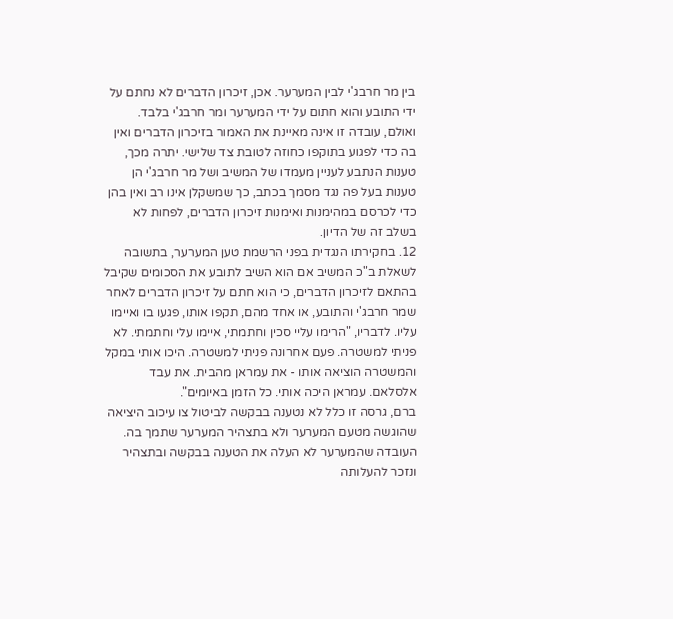בין מר חרבג'י לבין המערער. אכן, זיכרון הדברים לא נחתם על ידי התובע והוא חתום על ידי המערער ומר חרבג'י בלבד. ואולם, עובדה זו אינה מאיינת את האמור בזיכרון הדברים ואין בה כדי לפגוע בתוקפו כחוזה לטובת צד שלישי. יתרה מכך, טענות הנתבע לעניין מעמדו של המשיב ושל מר חרבג'י הן טענות בעל פה נגד מסמך בכתב, כך שמשקלן אינו רב ואין בהן כדי לכרסם במהימנות ואימנות זיכרון הדברים, לפחות לא בשלב זה של הדיון.
12. בחקירתו הנגדית בפני הרשמת טען המערער, בתשובה לשאלת ב"כ המשיב אם הוא השיב לתובע את הסכומים שקיבל בהתאם לזיכרון הדברים, כי הוא חתם על זיכרון הדברים לאחר שמר חרבג'י והתובע, או אחד מהם, תקפו אותו, פגעו בו ואיימו עליו. לדבריו, "הרימו עליי סכין וחתמתי, איימו עלי וחתמתי. לא פניתי למשטרה. פעם אחרונה פניתי למשטרה. היכו אותי במקל והמשטרה הוציאה אותו - את עמראן מהבית. את עבד אלסלאם. עמראן היכה אותי. כל הזמן באיומים".
ברם, גרסה זו כלל לא נטענה בבקשה לביטול צו עיכוב היציאה שהוגשה מטעם המערער ולא בתצהיר המערער שתמך בה. העובדה שהמערער לא העלה את הטענה בבקשה ובתצהיר ונזכר להעלותה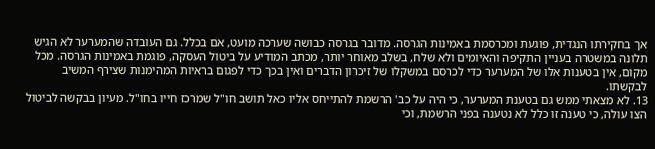אך בחקירתו הנגדית, פוגעת ומכרסמת באמינות הגרסה. מדובר בגרסה כבושה שערכה מועט, אם בכלל. גם העובדה שהמערער לא הגיש תלונה במשטרה בעניין התקיפה והאיומים ולא שלח, בשלב מאוחר יותר, מכתב המודיע על ביטול העסקה, פוגמת באמינות הגרסה. מכל מקום, אין בטענות אלו של המערער כדי לכרסם במשקלו של זיכרון הדברים ואין בכך כדי לפגום בראיות המהימנות שצירף המשיב לבקשתו.
13. לא מצאתי ממש גם בטענת המערער, כי היה על כב' הרשמת להתייחס אליו כאל תושב חו"ל שמרכז חייו בחו"ל. מעיון בבקשה לביטול הצו עולה, כי טענה זו כלל לא נטענה בפני הרשמת, וכי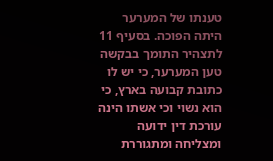טענתו של המערער היתה הפוכה. בסעיף 11 לתצהיר התומך בבקשה טען המערער, כי יש לו כתובת קבועה בארץ, כי הוא נשוי וכי אשתו הינה עורכת דין ידועה ומצליחה ומתגוררת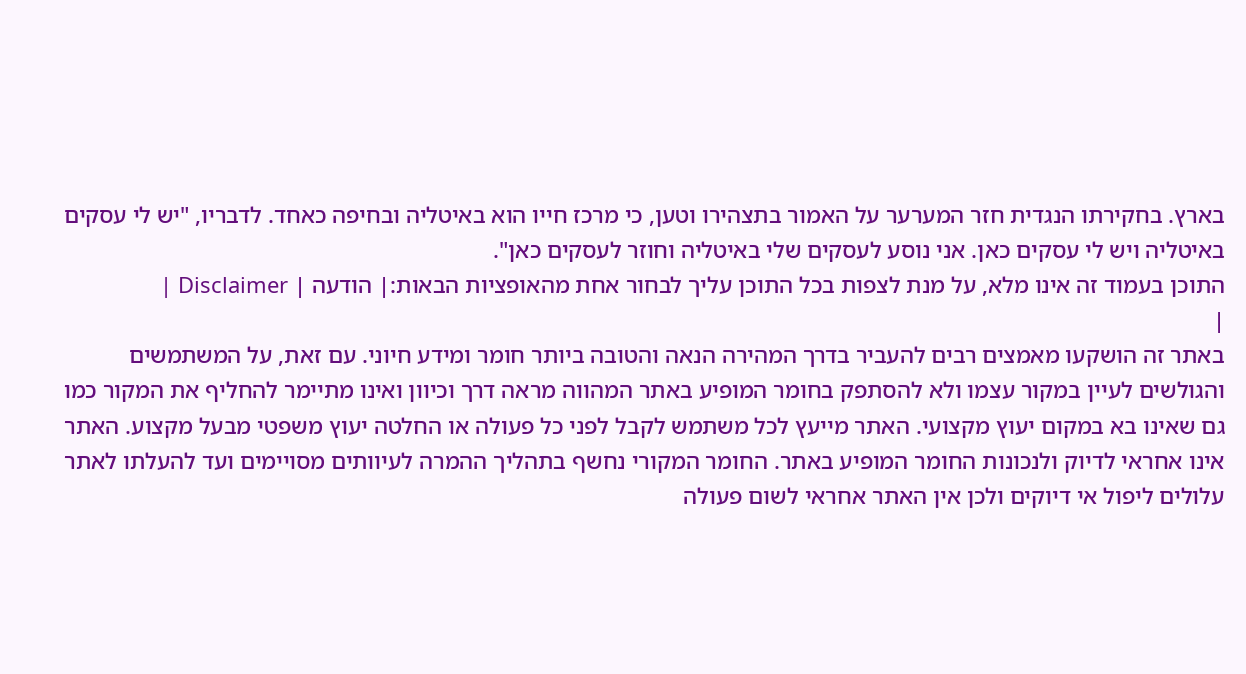בארץ. בחקירתו הנגדית חזר המערער על האמור בתצהירו וטען, כי מרכז חייו הוא באיטליה ובחיפה כאחד. לדבריו, "יש לי עסקים באיטליה ויש לי עסקים כאן. אני נוסע לעסקים שלי באיטליה וחוזר לעסקים כאן".
התוכן בעמוד זה אינו מלא, על מנת לצפות בכל התוכן עליך לבחור אחת מהאופציות הבאות:| הודעה | Disclaimer |
|
באתר זה הושקעו מאמצים רבים להעביר בדרך המהירה הנאה והטובה ביותר חומר ומידע חיוני. עם זאת, על המשתמשים והגולשים לעיין במקור עצמו ולא להסתפק בחומר המופיע באתר המהווה מראה דרך וכיוון ואינו מתיימר להחליף את המקור כמו גם שאינו בא במקום יעוץ מקצועי. האתר מייעץ לכל משתמש לקבל לפני כל פעולה או החלטה יעוץ משפטי מבעל מקצוע. האתר אינו אחראי לדיוק ולנכונות החומר המופיע באתר. החומר המקורי נחשף בתהליך ההמרה לעיוותים מסויימים ועד להעלתו לאתר עלולים ליפול אי דיוקים ולכן אין האתר אחראי לשום פעולה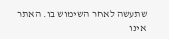שתעשה לאחר השימוש בו. האתר אינו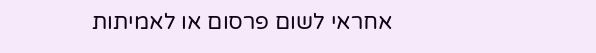אחראי לשום פרסום או לאמיתות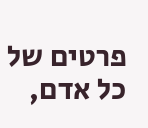פרטים של כל אדם,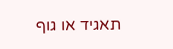תאגיד או גוף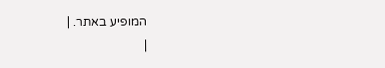המופיע באתר. |
|